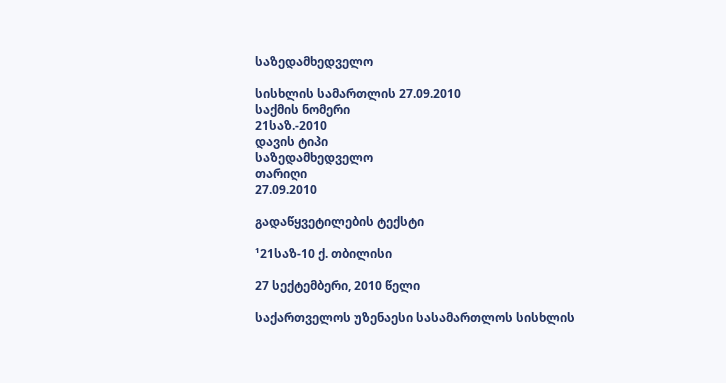საზედამხედველო

სისხლის სამართლის 27.09.2010
საქმის ნომერი
21საზ.-2010
დავის ტიპი
საზედამხედველო
თარიღი
27.09.2010

გადაწყვეტილების ტექსტი

¹21საზ-10 ქ. თბილისი

27 სექტემბერი, 2010 წელი

საქართველოს უზენაესი სასამართლოს სისხლის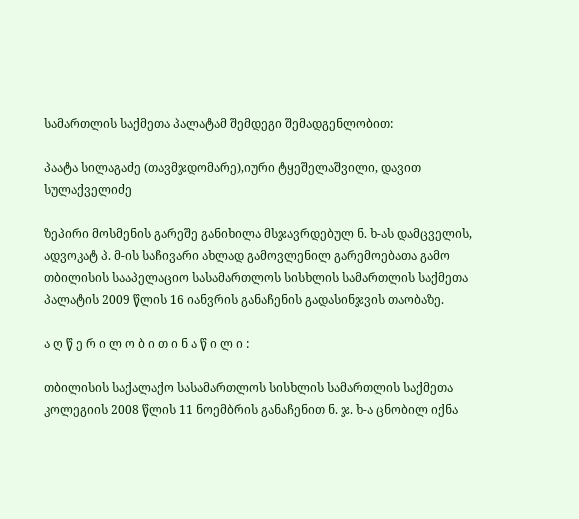სამართლის საქმეთა პალატამ შემდეგი შემადგენლობით:

პაატა სილაგაძე (თავმჯდომარე),იური ტყეშელაშვილი, დავით სულაქველიძე

ზეპირი მოსმენის გარეშე განიხილა მსჯავრდებულ ნ. ხ-ას დამცველის, ადვოკატ პ. მ-ის საჩივარი ახლად გამოვლენილ გარემოებათა გამო თბილისის სააპელაციო სასამართლოს სისხლის სამართლის საქმეთა პალატის 2009 წლის 16 იანვრის განაჩენის გადასინჯვის თაობაზე.

ა ღ წ ე რ ი ლ ო ბ ი თ ი ნ ა წ ი ლ ი :

თბილისის საქალაქო სასამართლოს სისხლის სამართლის საქმეთა კოლეგიის 2008 წლის 11 ნოემბრის განაჩენით ნ. ჯ. ხ-ა ცნობილ იქნა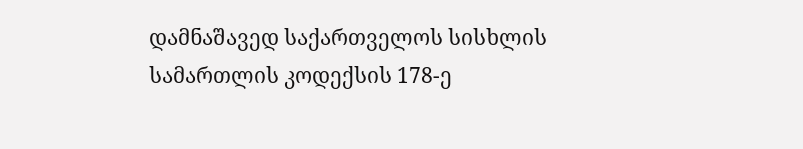დამნაშავედ საქართველოს სისხლის სამართლის კოდექსის 178-ე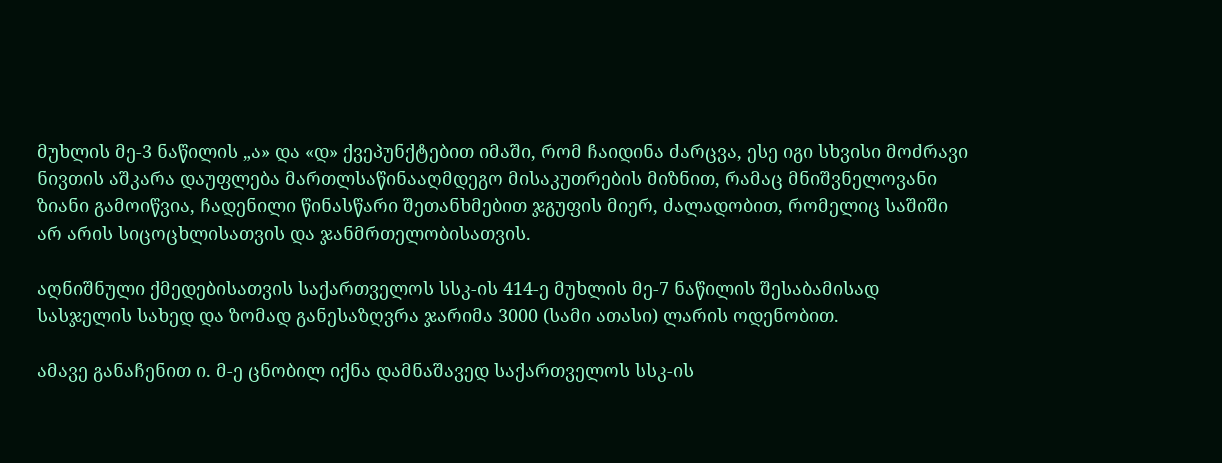მუხლის მე-3 ნაწილის „ა» და «დ» ქვეპუნქტებით იმაში, რომ ჩაიდინა ძარცვა, ესე იგი სხვისი მოძრავი ნივთის აშკარა დაუფლება მართლსაწინააღმდეგო მისაკუთრების მიზნით, რამაც მნიშვნელოვანი ზიანი გამოიწვია, ჩადენილი წინასწარი შეთანხმებით ჯგუფის მიერ, ძალადობით, რომელიც საშიში არ არის სიცოცხლისათვის და ჯანმრთელობისათვის.

აღნიშნული ქმედებისათვის საქართველოს სსკ-ის 414-ე მუხლის მე-7 ნაწილის შესაბამისად სასჯელის სახედ და ზომად განესაზღვრა ჯარიმა 3000 (სამი ათასი) ლარის ოდენობით.

ამავე განაჩენით ი. მ-ე ცნობილ იქნა დამნაშავედ საქართველოს სსკ-ის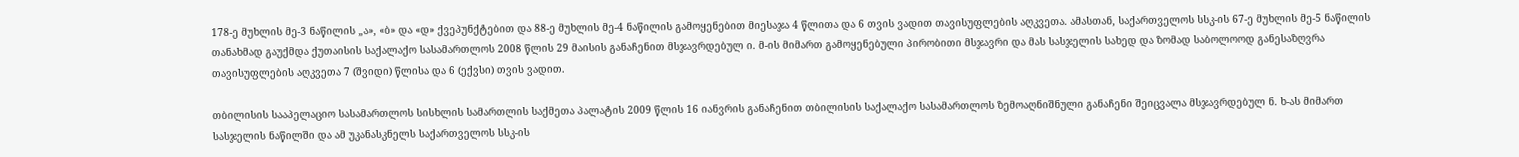178-ე მუხლის მე-3 ნაწილის „ა», «ბ» და «დ» ქვეპუნქტებით და 88-ე მუხლის მე-4 ნაწილის გამოყენებით მიესაჯა 4 წლითა და 6 თვის ვადით თავისუფლების აღკვეთა. ამასთან, საქართველოს სსკ-ის 67-ე მუხლის მე-5 ნაწილის თანახმად გაუქმდა ქუთაისის საქალაქო სასამართლოს 2008 წლის 29 მაისის განაჩენით მსჯავრდებულ ი. მ-ის მიმართ გამოყენებული პირობითი მსჯავრი და მას სასჯელის სახედ და ზომად საბოლოოდ განესაზღვრა თავისუფლების აღკვეთა 7 (შვიდი) წლისა და 6 (ექვსი) თვის ვადით.

თბილისის სააპელაციო სასამართლოს სისხლის სამართლის საქმეთა პალატის 2009 წლის 16 იანვრის განაჩენით თბილისის საქალაქო სასამართლოს ზემოაღნიშნული განაჩენი შეიცვალა მსჯავრდებულ ნ. ხ-ას მიმართ სასჯელის ნაწილში და ამ უკანასკნელს საქართველოს სსკ-ის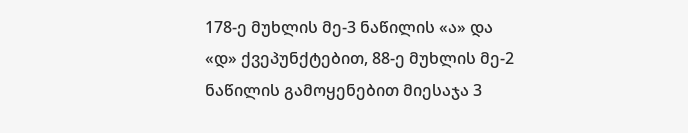178-ე მუხლის მე-3 ნაწილის «ა» და «დ» ქვეპუნქტებით, 88-ე მუხლის მე-2 ნაწილის გამოყენებით მიესაჯა 3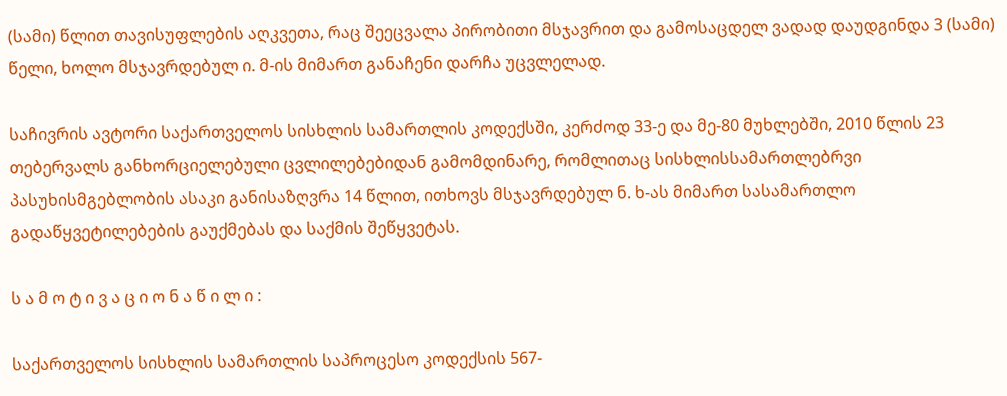(სამი) წლით თავისუფლების აღკვეთა, რაც შეეცვალა პირობითი მსჯავრით და გამოსაცდელ ვადად დაუდგინდა 3 (სამი) წელი, ხოლო მსჯავრდებულ ი. მ-ის მიმართ განაჩენი დარჩა უცვლელად.

საჩივრის ავტორი საქართველოს სისხლის სამართლის კოდექსში, კერძოდ 33-ე და მე-80 მუხლებში, 2010 წლის 23 თებერვალს განხორციელებული ცვლილებებიდან გამომდინარე, რომლითაც სისხლისსამართლებრვი პასუხისმგებლობის ასაკი განისაზღვრა 14 წლით, ითხოვს მსჯავრდებულ ნ. ხ-ას მიმართ სასამართლო გადაწყვეტილებების გაუქმებას და საქმის შეწყვეტას.

ს ა მ ო ტ ი ვ ა ც ი ო ნ ა წ ი ლ ი :

საქართველოს სისხლის სამართლის საპროცესო კოდექსის 567-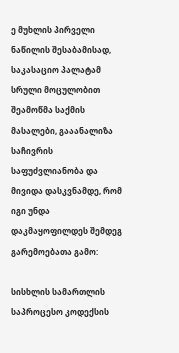ე მუხლის პირველი ნაწილის შესაბამისად, საკასაციო პალატამ სრული მოცულობით შეამოწმა საქმის მასალები, გააანალიზა საჩივრის საფუძვლიანობა და მივიდა დასკვნამდე, რომ იგი უნდა დაკმაყოფილდეს შემდეგ გარემოებათა გამო:

სისხლის სამართლის საპროცესო კოდექსის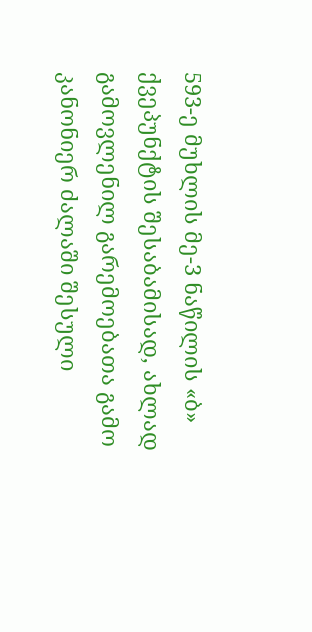593-ე მუხლის მე-3 ნაწილის «ბ» ქვეპუნქტის შესაბამისად, ახლად გამოვლენილ გარემოებათა გამო კანონიერ ძალაში შესული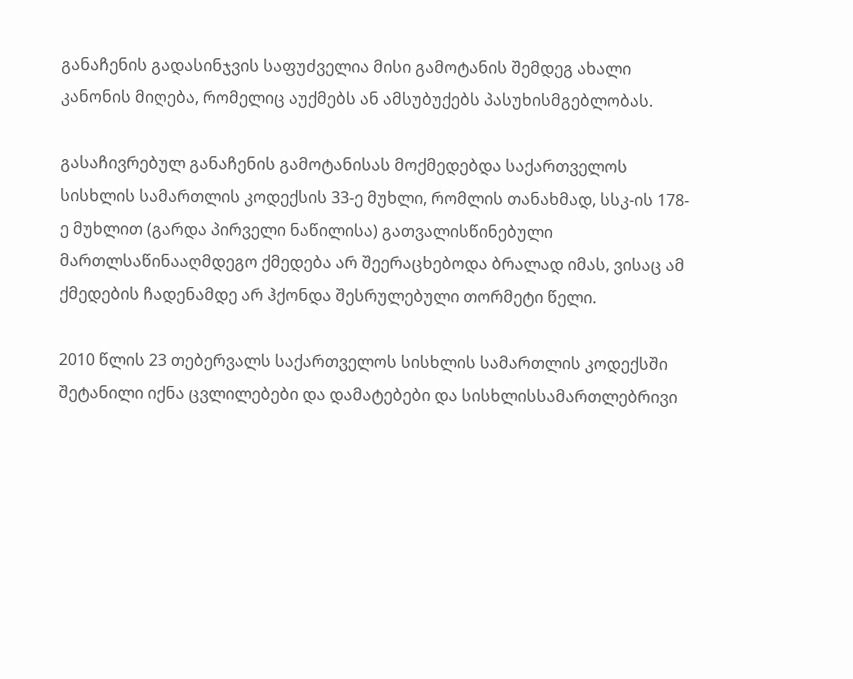განაჩენის გადასინჯვის საფუძველია მისი გამოტანის შემდეგ ახალი კანონის მიღება, რომელიც აუქმებს ან ამსუბუქებს პასუხისმგებლობას.

გასაჩივრებულ განაჩენის გამოტანისას მოქმედებდა საქართველოს სისხლის სამართლის კოდექსის 33-ე მუხლი, რომლის თანახმად, სსკ-ის 178-ე მუხლით (გარდა პირველი ნაწილისა) გათვალისწინებული მართლსაწინააღმდეგო ქმედება არ შეერაცხებოდა ბრალად იმას, ვისაც ამ ქმედების ჩადენამდე არ ჰქონდა შესრულებული თორმეტი წელი.

2010 წლის 23 თებერვალს საქართველოს სისხლის სამართლის კოდექსში შეტანილი იქნა ცვლილებები და დამატებები და სისხლისსამართლებრივი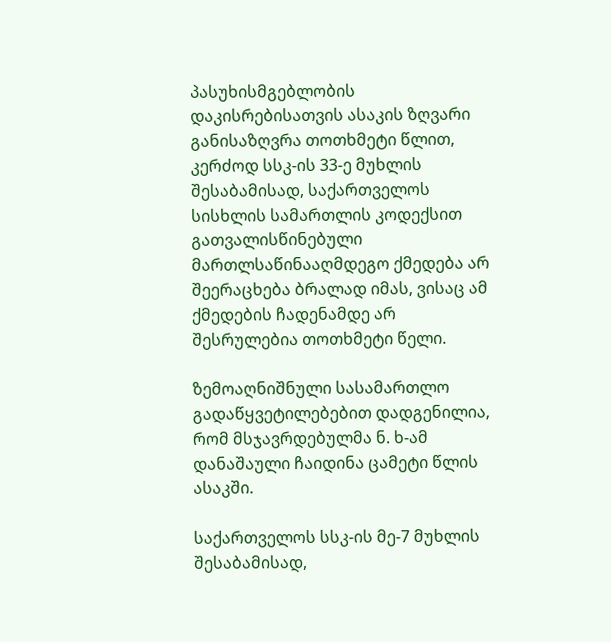პასუხისმგებლობის დაკისრებისათვის ასაკის ზღვარი განისაზღვრა თოთხმეტი წლით, კერძოდ სსკ-ის 33-ე მუხლის შესაბამისად, საქართველოს სისხლის სამართლის კოდექსით გათვალისწინებული მართლსაწინააღმდეგო ქმედება არ შეერაცხება ბრალად იმას, ვისაც ამ ქმედების ჩადენამდე არ შესრულებია თოთხმეტი წელი.

ზემოაღნიშნული სასამართლო გადაწყვეტილებებით დადგენილია, რომ მსჯავრდებულმა ნ. ხ-ამ დანაშაული ჩაიდინა ცამეტი წლის ასაკში.

საქართველოს სსკ-ის მე-7 მუხლის შესაბამისად,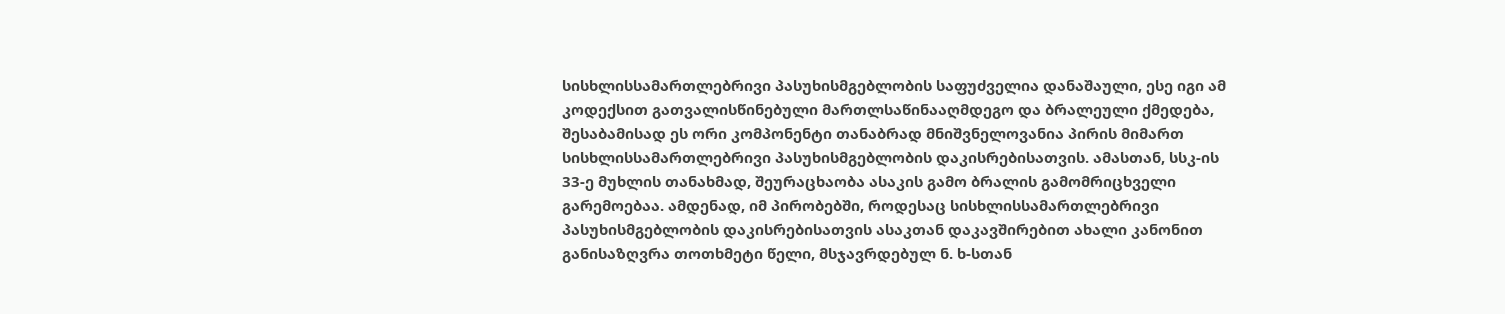სისხლისსამართლებრივი პასუხისმგებლობის საფუძველია დანაშაული, ესე იგი ამ კოდექსით გათვალისწინებული მართლსაწინააღმდეგო და ბრალეული ქმედება, შესაბამისად ეს ორი კომპონენტი თანაბრად მნიშვნელოვანია პირის მიმართ სისხლისსამართლებრივი პასუხისმგებლობის დაკისრებისათვის. ამასთან, სსკ-ის 33-ე მუხლის თანახმად, შეურაცხაობა ასაკის გამო ბრალის გამომრიცხველი გარემოებაა. ამდენად, იმ პირობებში, როდესაც სისხლისსამართლებრივი პასუხისმგებლობის დაკისრებისათვის ასაკთან დაკავშირებით ახალი კანონით განისაზღვრა თოთხმეტი წელი, მსჯავრდებულ ნ. ხ-სთან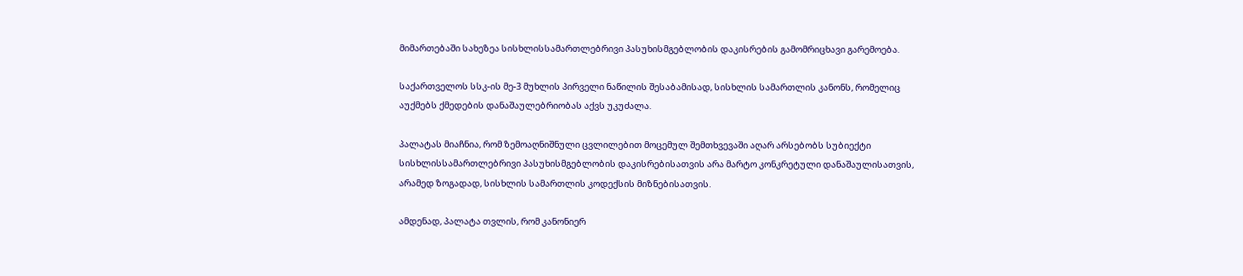მიმართებაში სახეზეა სისხლისსამართლებრივი პასუხისმგებლობის დაკისრების გამომრიცხავი გარემოება.

საქართველოს სსკ-ის მე-3 მუხლის პირველი ნაწილის შესაბამისად, სისხლის სამართლის კანონს, რომელიც აუქმებს ქმედების დანაშაულებრიობას აქვს უკუძალა.

პალატას მიაჩნია, რომ ზემოაღნიშნული ცვლილებით მოცემულ შემთხვევაში აღარ არსებობს სუბიექტი სისხლისსამართლებრივი პასუხისმგებლობის დაკისრებისათვის არა მარტო კონკრეტული დანაშაულისათვის, არამედ ზოგადად, სისხლის სამართლის კოდექსის მიზნებისათვის.

ამდენად, პალატა თვლის, რომ კანონიერ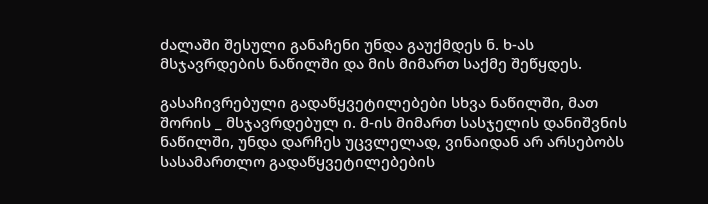ძალაში შესული განაჩენი უნდა გაუქმდეს ნ. ხ-ას მსჯავრდების ნაწილში და მის მიმართ საქმე შეწყდეს.

გასაჩივრებული გადაწყვეტილებები სხვა ნაწილში, მათ შორის _ მსჯავრდებულ ი. მ-ის მიმართ სასჯელის დანიშვნის ნაწილში, უნდა დარჩეს უცვლელად, ვინაიდან არ არსებობს სასამართლო გადაწყვეტილებების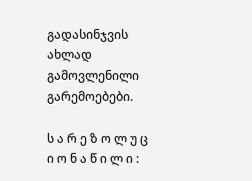გადასინჯვის ახლად გამოვლენილი გარემოებები.

ს ა რ ე ზ ო ლ უ ც ი ო ნ ა წ ი ლ ი :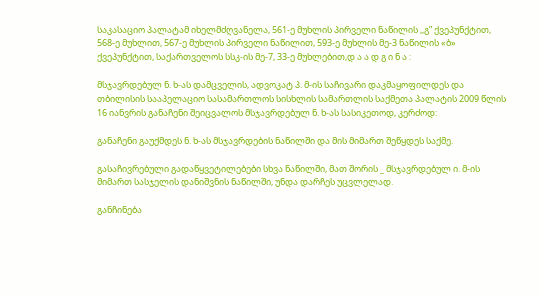საკასაციო პალატამ იხელმძღვანელა, 561-ე მუხლის პირველი ნაწილის ,,გ” ქვეპუნქტით, 568-ე მუხლით, 567-ე მუხლის პირველი ნაწილით, 593-ე მუხლის მე-3 ნაწილის «ბ» ქვეპუნქტით, საქართველოს სსკ-ის მე-7, 33-ე მუხლებით,დ ა ა დ გ ი ნ ა :

მსჯავრდებულ ნ. ხ-ას დამცველის, ადვოკატ პ. მ-ის საჩივარი დაკმაყოფილდეს და თბილისის სააპელაციო სასამართლოს სისხლის სამართლის საქმეთა პალატის 2009 წლის 16 იანვრის განაჩენი შეიცვალოს მსჯავრდებულ ნ. ხ-ას სასიკეთოდ, კერძოდ:

განაჩენი გაუქმდეს ნ. ხ-ას მსჯავრდების ნაწილში და მის მიმართ შეწყდეს საქმე.

გასაჩივრებული გადაწყვეტილებები სხვა ნაწილში, მათ შორის _ მსჯავრდებულ ი. მ-ის მიმართ სასჯელის დანიშვნის ნაწილში, უნდა დარჩეს უცვლელად.

განჩინება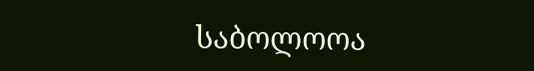საბოლოოა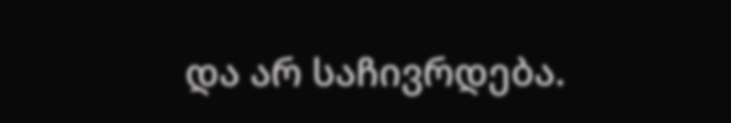და არ საჩივრდება.